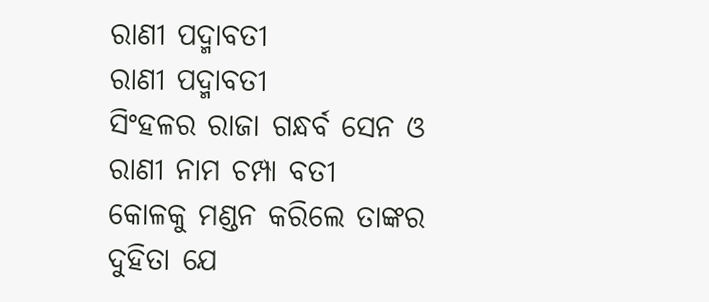ରାଣୀ ପଦ୍ମାବତୀ
ରାଣୀ ପଦ୍ମାବତୀ
ସିଂହଳର ରାଜା ଗନ୍ଧର୍ବ ସେନ ଓ
ରାଣୀ ନାମ ଚମ୍ପା ବତୀ
କୋଳକୁ ମଣ୍ଡନ କରିଲେ ତାଙ୍କର
ଦୁହିତା ଯେ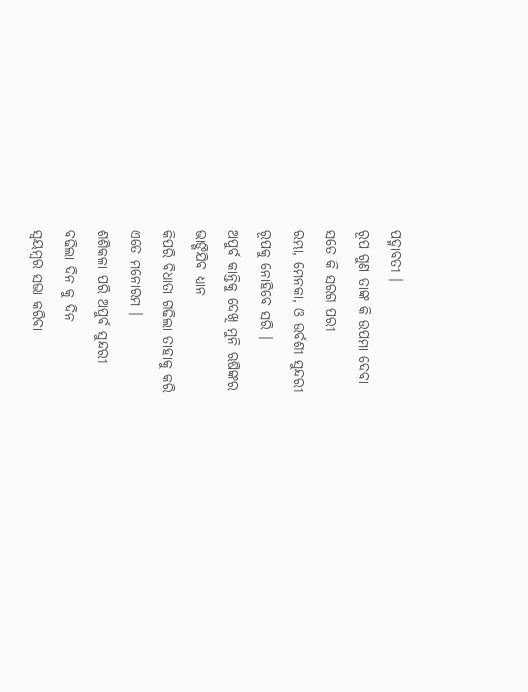ପଦ୍ମାବତୀ ।
ରୂପ ଗୁଣ ତାଙ୍କ କି ଉପମା ଦେବା
ସତେ କି ସରଗ ପରୀ
ରମ୍ଭା, ମେନକା, ଓ ଉର୍ବଶୀ ସୁନ୍ଦରୀ
ରୂପକୁ ନୋହିବେ ସରି ।
ଅପୁର୍ବ କାନ୍ତିକୁ ଦେଖି ମୁନି ଋଷିଙ୍କର
ଭାଙ୍ଗିଯିବ ଧ୍ୟାନ
କିପରି ବିଧାତା ଗଢିଲା ତାହାକୁ କରି
ଏତେ ମନୋରମ ।
ଶଶିକଳା ପରି ଅପୁର୍ବ ସୁନ୍ଦରୀ
ବଢିଲା ଦିନ କୁ ଦିନ
ସ୍ଵୟମ୍ବର ସଭା କରିବା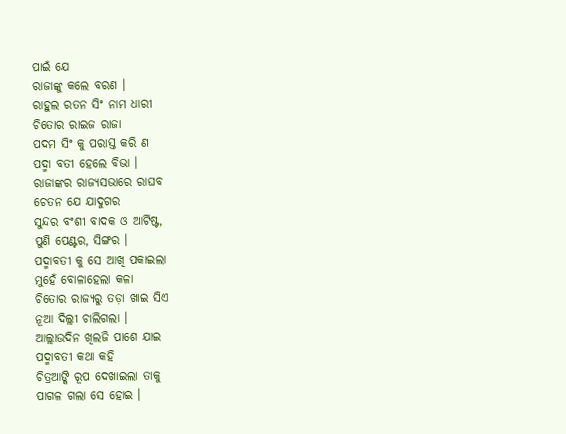ପାଇଁ ଯେ
ରାଜାଙ୍କୁ କଲେ ବରଣ ।
ରାହୁଲ ରତନ ସିଂ ନାମ ଧାରୀ
ଚିତୋର ରାଇଜ ରାଜା
ପଦମ ସିଂ କୁ ପରାସ୍ତ କରି ଣ
ପଦ୍ମା ବତୀ ହେଲେ ବିଭା ।
ରାଜାଙ୍କର ରାଜ୍ୟସଭାରେ ରାଘବ
ଚେତନ ଯେ ଯାଦୁଗର
ସୁନ୍ଦର ବଂଶୀ ବାଦକ ଓ ଆର୍ଟିଷ୍ଟ,
ପୁଣି ପେଣ୍ଟର, ସିଙ୍ଗର ।
ପଦ୍ମାବତୀ କୁ ସେ ଆଖି ପକାଇଲା
ମୁହେଁ ବୋଳାହେଲା କଳା
ଚିତୋର ରାଜ୍ୟରୁ ତଡ଼ା ଖାଇ ସିଏ
ନୂଆ ଦିଲ୍ଲୀ ଚାଲିଗଲା ।
ଆଲ୍ଲାଉଦିନ ଖିଲଜି ପାଶେ ଯାଇ
ପଦ୍ମାବତୀ କଥା କହି
ଚିତ୍ରଆଙ୍କି ରୂପ ଦେଖାଇଲା ତାକୁ
ପାଗଳ ଗଲା ସେ ହୋଇ ।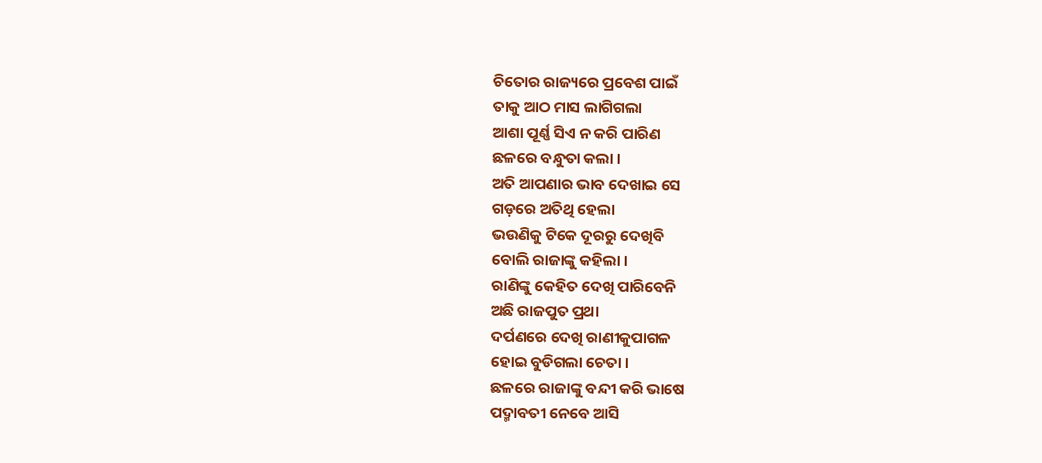ଚିତୋର ରାଜ୍ୟରେ ପ୍ରବେଶ ପାଇଁ
ତାକୁ ଆଠ ମାସ ଲାଗିଗଲା
ଆଶା ପୂର୍ଣ୍ଣ ସିଏ ନ କରି ପାରିଣ
ଛଳରେ ବନ୍ଧୁତା କଲା ।
ଅତି ଆପଣାର ଭାବ ଦେଖାଇ ସେ
ଗଡ଼ରେ ଅତିଥି ହେଲା
ଭଉଣିକୁ ଟିକେ ଦୂରରୁ ଦେଖିବି
ବୋଲି ରାଜାଙ୍କୁ କହିଲା ।
ରାଣିଙ୍କୁ କେହିତ ଦେଖି ପାରିବେନି
ଅଛି ରାଜପୁତ ପ୍ରଥା
ଦର୍ପଣରେ ଦେଖି ରାଣୀକୁପାଗଳ
ହୋଇ ବୁଡିଗଲା ଚେତା ।
ଛଳରେ ରାଜାଙ୍କୁ ବନ୍ଦୀ କରି ଭାଷେ
ପଦ୍ମାବତୀ ନେବେ ଆସି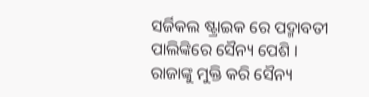ସର୍ଜିକଲ ଷ୍ଟ୍ରାଇକ ରେ ପଦ୍ମାବତୀ
ପାଲିଙ୍କିରେ ସୈନ୍ୟ ପେଶି ।
ରାଜାଙ୍କୁ ମୁକ୍ତି କରି ସୈନ୍ୟ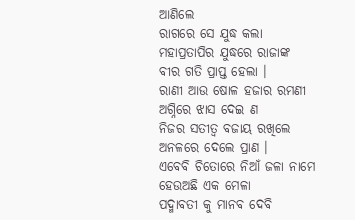ଆଣିଲେ
ରାଗରେ ସେ ଯୁଦ୍ଧ କଲା
ମହାପ୍ରତାପିର ଯୁଦ୍ଧରେ ରାଜାଙ୍କ
ବୀର ଗତି ପ୍ରାପ୍ତ ହେଲା ।
ରାଣୀ ଆଉ ଷୋଳ ହଜାର ରମଣୀ
ଅଗ୍ନିରେ ଝାସ ଦେଇ ଣ
ନିଜର ସତୀତ୍ୱ ବଜାୟ ରଖିଲେ
ଅନଳରେ ଦେଲେ ପ୍ରାଣ ।
ଏବେବି ଚିତୋରେ ନିଆଁ ଜଳା ନାମେ
ହେଉଅଛି ଏକ ମେଳା
ପଦ୍ମାବତୀ କୁ ମାନବ ଦେବି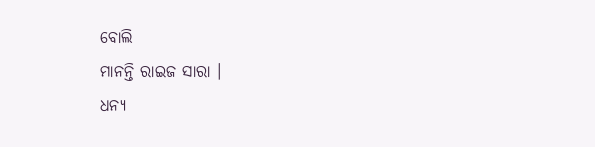ବୋଲି
ମାନନ୍ତି ରାଇଜ ସାରା ।
ଧନ୍ୟ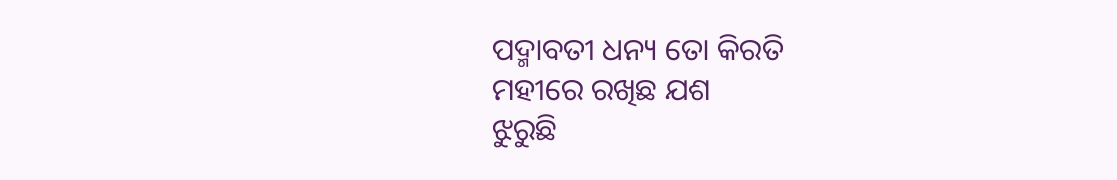ପଦ୍ମାବତୀ ଧନ୍ୟ ତୋ କିରତି
ମହୀରେ ରଖିଛ ଯଶ
ଝୁରୁଛି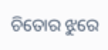ଚିତୋର ଝୁରେ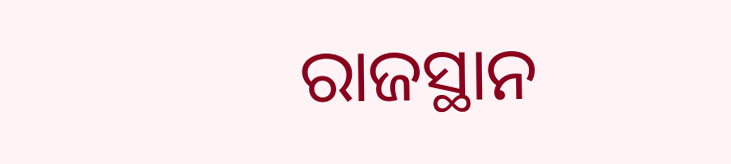ରାଜସ୍ଥାନ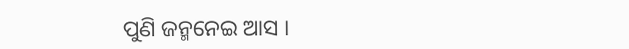ପୁଣି ଜନ୍ମନେଇ ଆସ ।